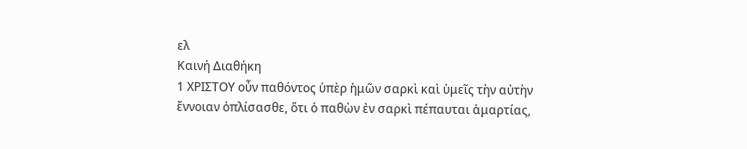ελ
Καινή Διαθήκη
1 ΧΡΙΣΤΟΥ οὖν παθόντος ὑπὲρ ἡμῶν σαρκὶ καὶ ὑμεῖς τὴν αὐτὴν ἔννοιαν ὁπλίσασθε, ὅτι ὁ παθὼν ἐν σαρκὶ πέπαυται ἁμαρτίας,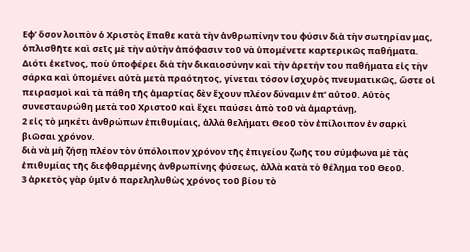Εφ’ ὅσον λοιπὸν ὁ Χριστὸς ἔπαθε κατὰ τὴν ἀνθρωπίνην του φύσιν διὰ τὴν σωτηρίαν μας, ὁπλισθῆτε καὶ σεῖς μὲ τὴν αὐτὴν ἀπόφασιν τοῦ νὰ ὑπομένετε καρτερικῶς παθήματα. Διότι ἐκεῖνος, ποὺ ὑποφέρει διὰ τὴν δικαιοσύνην καὶ τὴν ἀρετήν του παθήματα εἰς τὴν σάρκα καὶ ὑπομένει αὐτὰ μετὰ πραότητος, γίνεται τόσον ἰσχυρὸς πνευματικῶς, ὥστε οἰ πειρασμοὶ καὶ τὰ πάθη τῆς ἁμαρτίας δὲν ἔχουν πλέον δύναμιν ἐπ’ αὐτοῦ. Αὐτὸς συνεσταυρώθη μετὰ τοῦ Χριστοῦ καὶ ἔχει παύσει ἀπὸ τοῦ νὰ ἁμαρτάνῃ,
2 εἰς τὸ μηκέτι ἀνθρώπων ἐπιθυμίαις, ἀλλὰ θελήματι Θεοῦ τὸν ἐπίλοιπον ἐν σαρκὶ βιῶσαι χρόνον.
διὰ νὰ μὴ ζήσῃ πλέον τὸν ὑπόλοιπον χρόνον τῆς ἐπιγείου ζωῆς του σύμφωνα μὲ τὰς ἐπιθυμίας τῆς διεφθαρμένης ἀνθρωπίνης φύσεως, ἀλλὰ κατὰ τὸ θέλημα τοῦ Θεοῦ.
3 ἀρκετὸς γὰρ ὑμῖν ὁ παρεληλυθὼς χρόνος τοῦ βίου τὸ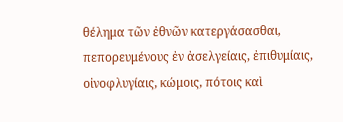θέλημα τῶν ἐθνῶν κατεργάσασθαι, πεπορευμένους ἐν ἀσελγείαις, ἐπιθυμίαις, οἰνοφλυγίαις, κώμοις, πότοις καὶ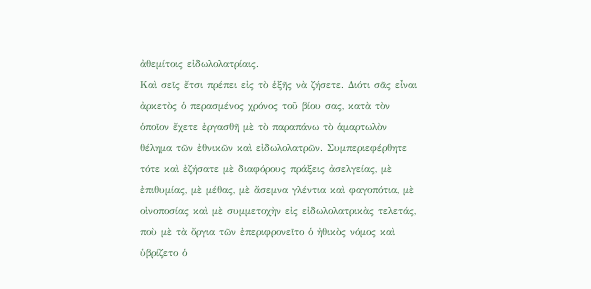ἀθεμίτοις εἰδωλολατρίαις.
Καὶ σεῖς ἔτσι πρέπει εἰς τὸ ἑξῆς νὰ ζήσετε. Διότι σᾶς εἶναι ἀρκετὸς ὁ περασμένος χρόνος τοῦ βίου σας, κατὰ τὸν ὁποῖον ἔχετε ἐργασθῆ μὲ τὸ παραπάνω τὸ ἁμαρτωλὸν θέλημα τῶν ἐθνικῶν καὶ εἰδωλολατρῶν. Συμπεριεφέρθητε τότε καὶ ἐζήσατε μὲ διαφόρους πράξεις ἀσελγείας, μὲ ἐπιθυμίας, μὲ μέθας, μὲ ἄσεμνα γλέντια καὶ φαγοπότια, μὲ οἰνοποσίας καὶ μὲ συμμετοχὴν εἰς εἰδωλολατρικὰς τελετάς, ποὺ μὲ τὰ ὄργια τῶν ἐπεριφρονεῖτο ὁ ἠθικὸς νόμος καὶ ὑβρίζετο ὁ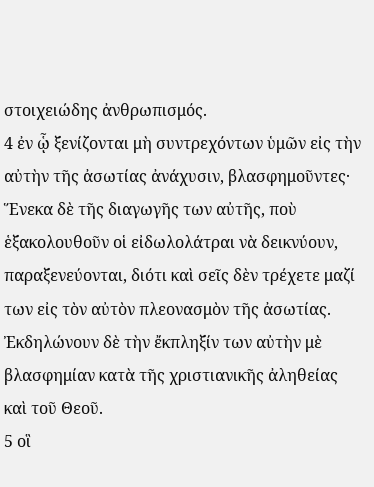στοιχειώδης ἀνθρωπισμός.
4 ἐν ᾧ ξενίζονται μὴ συντρεχόντων ὑμῶν εἰς τὴν αὐτὴν τῆς ἀσωτίας ἀνάχυσιν, βλασφημοῦντες·
Ἕνεκα δὲ τῆς διαγωγῆς των αὐτῆς, ποὺ ἑξακολουθοῦν οἱ εἰδωλολάτραι νὰ δεικνύουν, παραξενεύονται, διότι καὶ σεῖς δὲν τρέχετε μαζί των εἰς τὸν αὐτὸν πλεονασμὸν τῆς ἀσωτίας. Ἐκδηλώνουν δὲ τὴν ἔκπληξίν των αὐτὴν μὲ βλασφημίαν κατὰ τῆς χριστιανικῆς ἀληθείας καὶ τοῦ Θεοῦ.
5 οἳ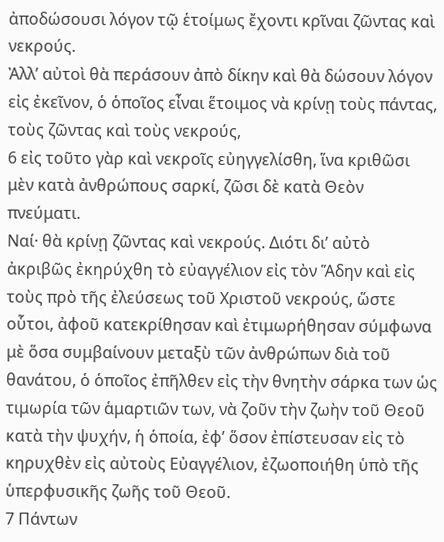ἀποδώσουσι λόγον τῷ ἑτοίμως ἔχοντι κρῖναι ζῶντας καὶ νεκρούς.
Ἀλλ’ αὐτοὶ θὰ περάσουν ἀπὸ δίκην καὶ θὰ δώσουν λόγον εἰς ἐκεῖνον, ὁ ὁποῖος εἶναι ἕτοιμος νὰ κρίνῃ τοὺς πάντας, τοὺς ζῶντας καὶ τοὺς νεκρούς,
6 εἰς τοῦτο γὰρ καὶ νεκροῖς εὐηγγελίσθη, ἵνα κριθῶσι μὲν κατὰ ἀνθρώπους σαρκί, ζῶσι δὲ κατὰ Θεὸν πνεύματι.
Ναί· θὰ κρίνῃ ζῶντας καὶ νεκρούς. Διότι δι’ αὐτὸ ἀκριβῶς ἐκηρύχθη τὸ εὐαγγέλιον εἰς τὸν Ἅδην καὶ εἰς τοὺς πρὸ τῆς ἐλεύσεως τοῦ Χριστοῦ νεκρούς, ὥστε οὗτοι, ἀφοῦ κατεκρίθησαν καὶ ἐτιμωρήθησαν σύμφωνα μὲ ὅσα συμβαίνουν μεταξὺ τῶν ἀνθρώπων διὰ τοῦ θανάτου, ὁ ὁποῖος ἐπῆλθεν εἰς τὴν θνητὴν σάρκα των ὡς τιμωρία τῶν ἁμαρτιῶν των, νὰ ζοῦν τὴν ζωὴν τοῦ Θεοῦ κατὰ τὴν ψυχήν, ἡ ὁποία, ἐφ’ ὅσον ἐπίστευσαν εἰς τὸ κηρυχθὲν εἰς αὐτοὺς Εὐαγγέλιον, ἐζωοποιήθη ὑπὸ τῆς ὑπερφυσικῆς ζωῆς τοῦ Θεοῦ.
7 Πάντων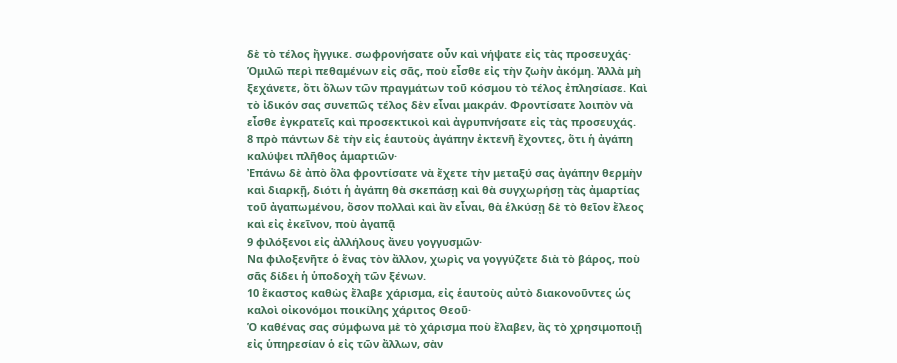δὲ τὸ τέλος ἤγγικε. σωφρονήσατε οὖν καὶ νήψατε εἰς τὰς προσευχάς·
Ὁμιλῶ περὶ πεθαμένων εἰς σᾶς, ποὺ εἶσθε εἰς τὴν ζωὴν ἀκόμη. Ἀλλὰ μὴ ξεχάνετε, ὅτι ὅλων τῶν πραγμάτων τοῦ κόσμου τὸ τέλος ἐπλησίασε. Καὶ τὸ ἰδικόν σας συνεπῶς τέλος δὲν εἶναι μακράν. Φροντίσατε λοιπὸν νὰ εἶσθε ἐγκρατεῖς καὶ προσεκτικοὶ καὶ ἀγρυπνήσατε εἰς τὰς προσευχάς.
8 πρὸ πάντων δὲ τὴν εἰς ἑαυτοὺς ἀγάπην ἐκτενῆ ἔχοντες, ὅτι ἡ ἀγάπη καλύψει πλῆθος ἁμαρτιῶν·
Ἐπάνω δὲ ἀπὸ ὅλα φροντίσατε νὰ ἔχετε τὴν μεταξύ σας ἀγάπην θερμὴν καὶ διαρκῇ, διότι ἡ ἀγάπη θὰ σκεπάσῃ καὶ θὰ συγχωρήσῃ τὰς ἀμαρτίας τοῦ ἀγαπωμένου, ὅσον πολλαὶ καὶ ἂν εἶναι, θὰ ἑλκύσῃ δὲ τὸ θεῖον ἔλεος καὶ εἰς ἐκεῖνον, ποὺ ἀγαπᾷ
9 φιλόξενοι εἰς ἀλλήλους ἄνευ γογγυσμῶν·
Να φιλοξενῆτε ὁ ἕνας τὸν ἄλλον, χωρὶς να γογγύζετε διὰ τὸ βάρος, ποὺ σᾶς δίδει ἡ ὑποδοχὴ τῶν ξένων.
10 ἕκαστος καθὼς ἔλαβε χάρισμα, εἰς ἑαυτοὺς αὐτὸ διακονοῦντες ὡς καλοὶ οἰκονόμοι ποικίλης χάριτος Θεοῦ·
Ὁ καθένας σας σύμφωνα μὲ τὸ χάρισμα ποὺ ἔλαβεν, ἂς τὸ χρησιμοποιῇ εἰς ὑπηρεσίαν ὁ εἰς τῶν ἄλλων, σὰν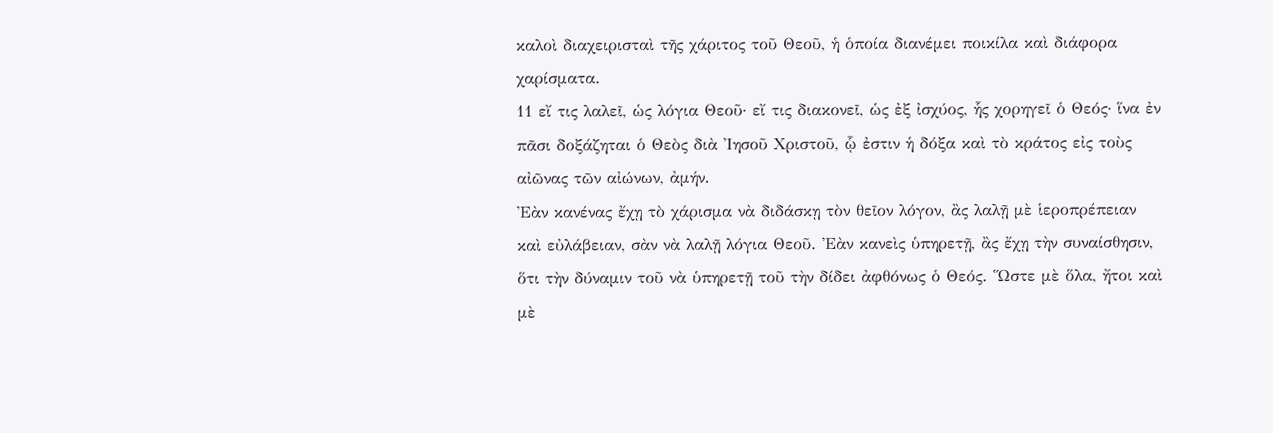καλοὶ διαχειρισταὶ τῆς χάριτος τοῦ Θεοῦ, ἡ ὁποία διανέμει ποικίλα καὶ διάφορα χαρίσματα.
11 εἴ τις λαλεῖ, ὡς λόγια Θεοῦ· εἴ τις διακονεῖ, ὡς ἐξ ἰσχύος, ἧς χορηγεῖ ὁ Θεός· ἵνα ἐν πᾶσι δοξάζηται ὁ Θεὸς διὰ Ἰησοῦ Χριστοῦ, ᾧ ἐστιν ἡ δόξα καὶ τὸ κράτος εἰς τοὺς αἰῶνας τῶν αἰώνων, ἀμήν.
Ἐὰν κανένας ἔχῃ τὸ χάρισμα νὰ διδάσκῃ τὸν θεῖον λόγον, ἂς λαλῇ μὲ ἱεροπρέπειαν καὶ εὐλάβειαν, σὰν νὰ λαλῇ λόγια Θεοῦ. Ἐὰν κανεὶς ὑπηρετῇ, ἂς ἔχῃ τὴν συναίσθησιν, ὅτι τὴν δύναμιν τοῦ νὰ ὑπηρετῇ τοῦ τὴν δίδει ἀφθόνως ὁ Θεός. Ὥστε μὲ ὅλα, ἤτοι καὶ μὲ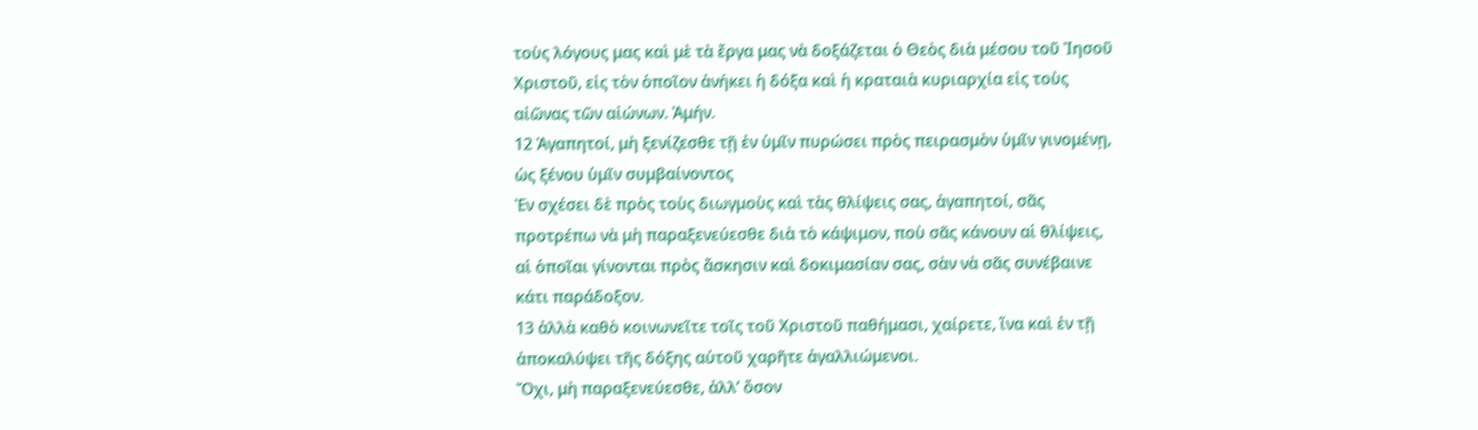τοὺς λόγους μας καὶ μὲ τὰ ἔργα μας νὰ δοξάζεται ὁ Θεὸς διὰ μέσου τοῦ Ἰησοῦ Χριστοῦ, εἰς τὸν ὁποῖον ἀνήκει ἡ δόξα καὶ ἡ κραταιὰ κυριαρχία εἰς τοὺς αἰῶνας τῶν αἰώνων. Ἀμήν.
12 Ἀγαπητοί, μὴ ξενίζεσθε τῇ ἐν ὑμῖν πυρώσει πρὸς πειρασμὸν ὑμῖν γινομένῃ, ὡς ξένου ὑμῖν συμβαίνοντος
Ἐν σχέσει δὲ πρὸς τοὺς διωγμοὺς καὶ τὰς θλίψεις σας, ἀγαπητοί, σᾶς προτρέπω νὰ μὴ παραξενεύεσθε διὰ τὸ κάψιμον, ποὺ σᾶς κάνουν αἱ θλίψεις, αἱ ὁποῖαι γίνονται πρὸς ἄσκησιν καὶ δοκιμασίαν σας, σὰν νὰ σᾶς συνέβαινε κάτι παράδοξον.
13 ἀλλὰ καθὸ κοινωνεῖτε τοῖς τοῦ Χριστοῦ παθήμασι, χαίρετε, ἵνα καὶ ἐν τῇ ἀποκαλύψει τῆς δόξης αὐτοῦ χαρῆτε ἀγαλλιώμενοι.
Ὄχι, μὴ παραξενεύεσθε, ἀλλ’ ὅσον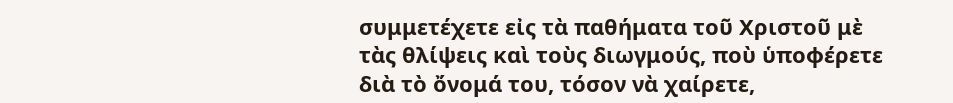συμμετέχετε εἰς τὰ παθήματα τοῦ Χριστοῦ μὲ τὰς θλίψεις καὶ τοὺς διωγμούς, ποὺ ὑποφέρετε διὰ τὸ ὄνομά του, τόσον νὰ χαίρετε,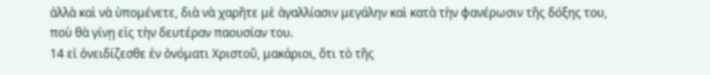ἀλλὰ καὶ νὰ ὑπομένετε, διὰ νὰ χαρῆτε μὲ ἀγαλλίασιν μεγάλην καὶ κατὰ τὴν φανέρωσιν τῆς δόξης του, ποὺ θὰ γίνῃ εἰς τὴν δευτέραν παουσίαν του.
14 εἰ ὀνειδίζεσθε ἐν ὀνόματι Χριστοῦ, μακάριοι, ὅτι τὸ τῆς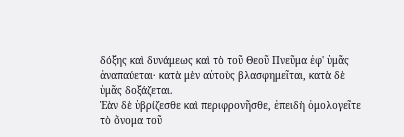δόξης καὶ δυνάμεως καὶ τὸ τοῦ Θεοῦ Πνεῦμα ἐφ' ὑμᾶς ἀναπαύεται· κατὰ μὲν αὐτοὺς βλασφημεῖται, κατὰ δὲ ὑμᾶς δοξάζεται.
Ἐὰν δὲ ὑβρίζεσθε καὶ περιφρονῆσθε, ἐπειδὴ ὁμολογεῖτε τὸ ὄνομα τοῦ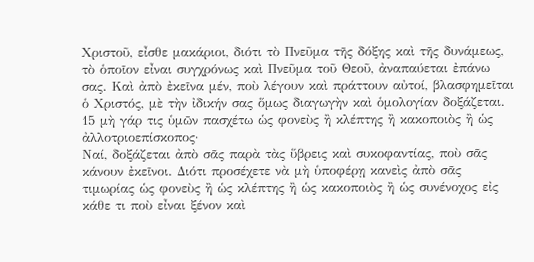Χριστοῦ, εἶσθε μακάριοι, διότι τὸ Πνεῦμα τῆς δόξης καὶ τῆς δυνάμεως, τὸ ὁποῖον εἶναι συγχρόνως καὶ Πνεῦμα τοῦ Θεοῦ, ἀναπαύεται ἐπάνω σας. Καὶ ἀπὸ ἐκεῖνα μέν, ποὺ λέγουν καὶ πράττουν αὐτοί, βλασφημεῖται ὁ Χριστός, μὲ τὴν ἰδικήν σας ὅμως διαγωγὴν καὶ ὁμολογίαν δοξάζεται.
15 μὴ γάρ τις ὑμῶν πασχέτω ὡς φονεὺς ἢ κλέπτης ἢ κακοποιὸς ἢ ὡς ἀλλοτριοεπίσκοπος·
Ναί, δοξάζεται ἀπὸ σᾶς παρὰ τὰς ὕβρεις καὶ συκοφαντίας, ποὺ σᾶς κάνουν ἐκεῖνοι. Διότι προσέχετε νὰ μὴ ὑποφέρῃ κανεὶς ἀπὸ σᾶς τιμωρίας ὡς φονεὺς ἢ ὡς κλέπτης ἢ ὡς κακοποιὸς ἢ ὡς συνένοχος εἰς κάθε τι ποὺ εἶναι ξένον καὶ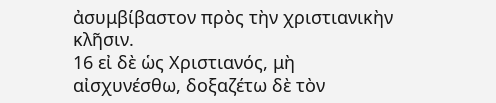ἀσυμβίβαστον πρὸς τὴν χριστιανικὴν κλῆσιν.
16 εἰ δὲ ὡς Χριστιανός, μὴ αἰσχυνέσθω, δοξαζέτω δὲ τὸν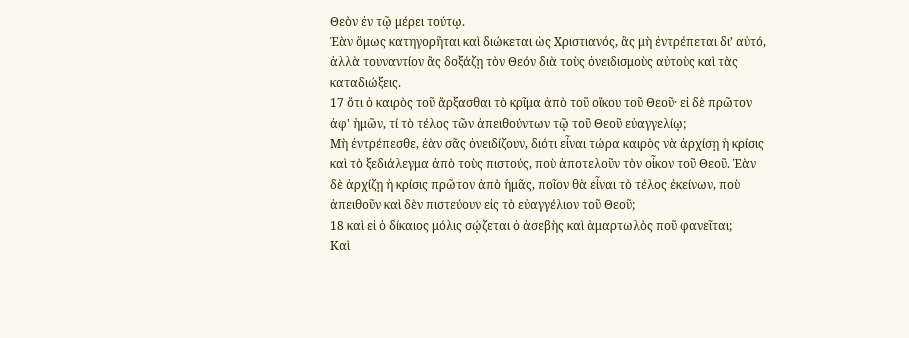Θεὸν ἐν τῷ μέρει τούτῳ.
Ἐὰν ὅμως κατηγορῆται καὶ διώκεται ὡς Χριστιανός, ἂς μὴ ἐντρέπεται δι’ αὐτό, ἀλλὰ τουναντίον ἂς δοξάζῃ τὸν Θεόν διὰ τοὺς ὀνειδισμοὺς αὐτοὺς καὶ τὰς καταδιώξεις.
17 ὅτι ὁ καιρὸς τοῦ ἄρξασθαι τὸ κρῖμα ἀπὸ τοῦ οἴκου τοῦ Θεοῦ· εἰ δὲ πρῶτον ἀφ' ἡμῶν, τί τὸ τέλος τῶν ἀπειθούντων τῷ τοῦ Θεοῦ εὐαγγελίῳ;
Μὴ ἐντρέπεσθε, ἐὰν σᾶς ὀνειδίζουν, διότι εἶναι τώρα καιρὸς νὰ ἀρχίσῃ ἡ κρίσις καὶ τὸ ξεδιάλεγμα ἀπὸ τοὺς πιστούς, ποὺ ἀποτελοῦν τὸν οἶκον τοῦ Θεοῦ. Ἐὰν δὲ ἀρχίζῃ ἠ κρίσις πρῶτον ἀπὸ ἡμᾶς, ποῖον θὰ εἶναι τὸ τέλος ἐκείνων, ποὺ ἀπειθοῦν καὶ δὲν πιστεύουν εἰς τὸ εὐαγγέλιον τοῦ Θεοῦ;
18 καὶ εἰ ὁ δίκαιος μόλις σῴζεται ὁ ἀσεβὴς καὶ ἁμαρτωλὸς ποῦ φανεῖται;
Καὶ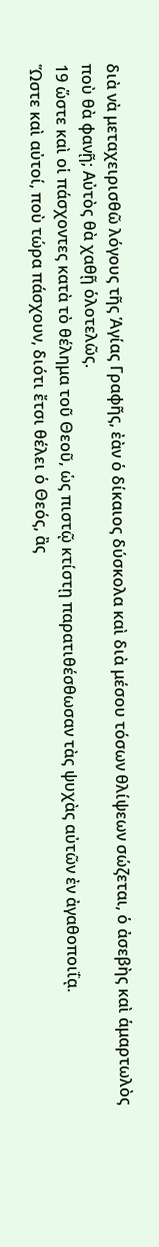διὰ νὰ μεταχειρισθῶ λόγους τῆς Ἁγίας Γραφῆς, ἐὰν ὁ δίκαιος δύσκολα καὶ διὰ μέσου τόσων θλίψεων σώζεται, ὁ ἀσεβὴς καὶ ἁμαρτωλὸς ποὺ θὰ φανῇ; Αὐτὸς θὰ χαθῇ ὁλοτελῶς.
19 ὥστε καὶ οἱ πάσχοντες κατὰ τὸ θέλημα τοῦ Θεοῦ, ὡς πιστῷ κτίστῃ παρατιθέσθωσαν τὰς ψυχὰς αὐτῶν ἐν ἀγαθοποιΐᾳ.
Ὥστε καὶ αὐτοί, ποὺ τώρα πάσχουν, διότι ἔτσι θέλει ὁ Θεός, ἂς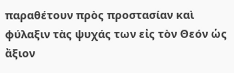παραθέτουν πρὸς προστασίαν καὶ φύλαξιν τὰς ψυχάς των εἰς τὸν Θεόν ὡς ἄξιον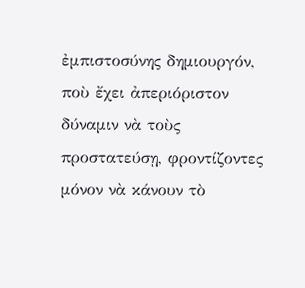ἐμπιστοσύνης δημιουργόν, ποὺ ἔχει ἀπεριόριστον δύναμιν νὰ τοὺς προστατεύσῃ, φροντίζοντες μόνον νὰ κάνουν τὸ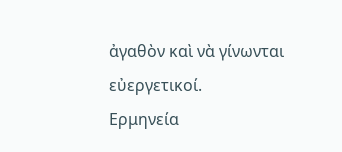ἀγαθὸν καὶ νὰ γίνωνται εὐεργετικοί.
Ερμηνεία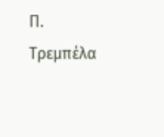Π. Τρεμπέλα